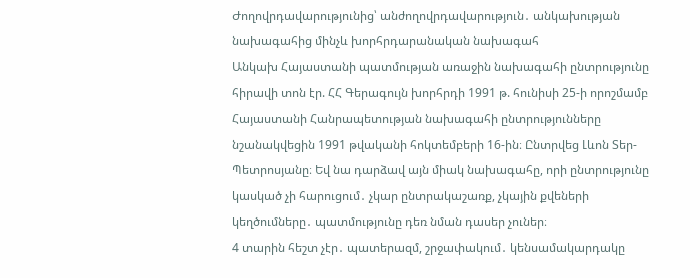Ժողովրդավարությունից՝ անժողովրդավարություն․ անկախության նախագահից մինչև խորհրդարանական նախագահ
Անկախ Հայաստանի պատմության առաջին նախագահի ընտրությունը հիրավի տոն էր. ՀՀ Գերագույն խորհրդի 1991 թ. հունիսի 25-ի որոշմամբ Հայաստանի Հանրապետության նախագահի ընտրությունները նշանակվեցին 1991 թվականի հոկտեմբերի 16-ին։ Ընտրվեց Լևոն Տեր-Պետրոսյանը։ Եվ նա դարձավ այն միակ նախագահը, որի ընտրությունը կասկած չի հարուցում․ չկար ընտրակաշառք, չկային քվեների կեղծումները․ պատմությունը դեռ նման դասեր չուներ։
4 տարին հեշտ չէր․ պատերազմ, շրջափակում․ կենսամակարդակը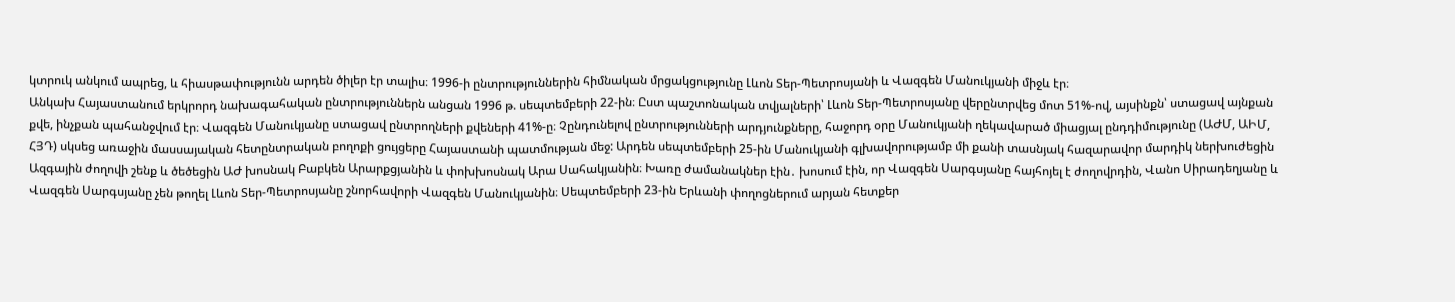կտրուկ անկում ապրեց, և հիասթափությունն արդեն ծիլեր էր տալիս։ 1996-ի ընտրություններին հիմնական մրցակցությունը Լևոն Տեր-Պետրոսյանի և Վազգեն Մանուկյանի միջև էր։
Անկախ Հայաստանում երկրորդ նախագահական ընտրություններն անցան 1996 թ. սեպտեմբերի 22-ին։ Ըստ պաշտոնական տվյալների՝ Լևոն Տեր-Պետրոսյանը վերընտրվեց մոտ 51%-ով, այսինքն՝ ստացավ այնքան քվե, ինչքան պահանջվում էր։ Վազգեն Մանուկյանը ստացավ ընտրողների քվեների 41%-ը։ Չընդունելով ընտրությունների արդյունքները, հաջորդ օրը Մանուկյանի ղեկավարած միացյալ ընդդիմությունը (ԱԺՄ, ԱԻՄ, ՀՅԴ) սկսեց առաջին մասսայական հետընտրական բողոքի ցույցերը Հայաստանի պատմության մեջ: Արդեն սեպտեմբերի 25-ին Մանուկյանի գլխավորությամբ մի քանի տասնյակ հազարավոր մարդիկ ներխուժեցին Ազգային ժողովի շենք և ծեծեցին ԱԺ խոսնակ Բաբկեն Արարքցյանին և փոխխոսնակ Արա Սահակյանին։ Խառը ժամանակներ էին․ խոսում էին, որ Վազգեն Սարգսյանը հայհոյել է ժողովրդին, Վանո Սիրադեղյանը և Վազգեն Սարգսյանը չեն թողել Լևոն Տեր-Պետրոսյանը շնորհավորի Վազգեն Մանուկյանին։ Սեպտեմբերի 23-ին Երևանի փողոցներում արյան հետքեր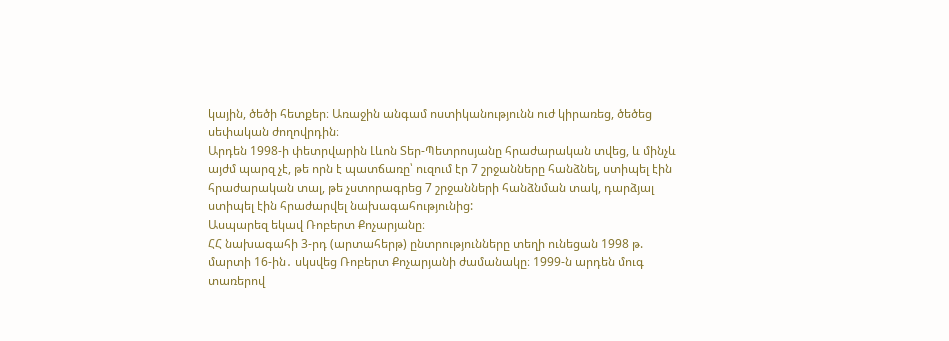կային, ծեծի հետքեր։ Առաջին անգամ ոստիկանությունն ուժ կիրառեց, ծեծեց սեփական ժողովրդին։
Արդեն 1998-ի փետրվարին Լևոն Տեր-Պետրոսյանը հրաժարական տվեց, և մինչև այժմ պարզ չէ, թե որն է պատճառը՝ ուզում էր 7 շրջանները հանձնել, ստիպել էին հրաժարական տալ, թե չստորագրեց 7 շրջանների հանձնման տակ, դարձյալ ստիպել էին հրաժարվել նախագահությունից:
Ասպարեզ եկավ Ռոբերտ Քոչարյանը։
ՀՀ նախագահի 3-րդ (արտահերթ) ընտրությունները տեղի ունեցան 1998 թ. մարտի 16-ին․ սկսվեց Ռոբերտ Քոչարյանի ժամանակը։ 1999-ն արդեն մուգ տառերով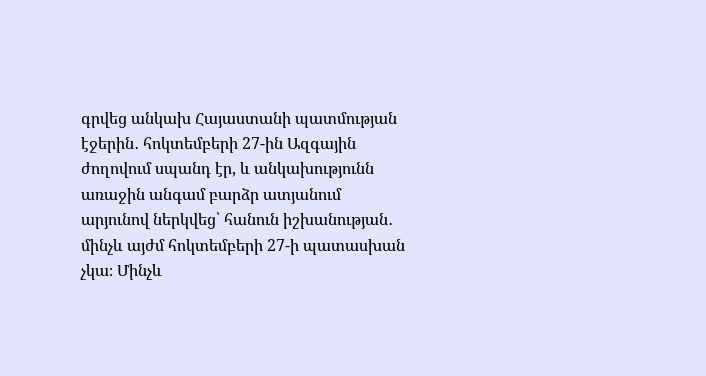գրվեց անկախ Հայաստանի պատմության էջերին․ հոկտեմբերի 27-ին Ազգային ժողովում սպանդ էր, և անկախությունն առաջին անգամ բարձր ատյանում արյունով ներկվեց՝ հանուն իշխանության․ մինչև այժմ հոկտեմբերի 27-ի պատասխան չկա։ Մինչև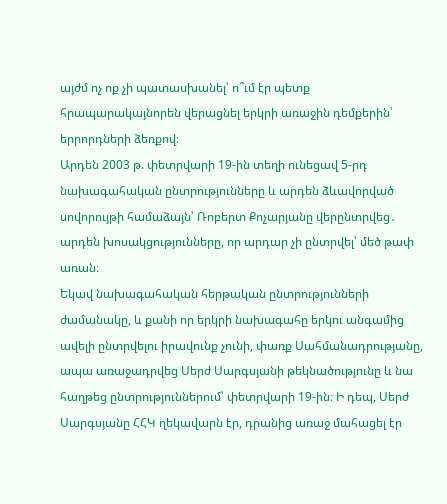այժմ ոչ ոք չի պատասխանել՝ ո՞ւմ էր պետք հրապարակայնորեն վերացնել երկրի առաջին դեմքերին՝ երրորդների ձեռքով։
Արդեն 2003 թ. փետրվարի 19-ին տեղի ունեցավ 5-րդ նախագահական ընտրությունները և արդեն ձևավորված սովորույթի համաձայն՝ Ռոբերտ Քոչարյանը վերընտրվեց․ արդեն խոսակցությունները, որ արդար չի ընտրվել՝ մեծ թափ առան։
Եկավ նախագահական հերթական ընտրությունների ժամանակը, և քանի որ երկրի նախագահը երկու անգամից ավելի ընտրվելու իրավունք չունի, փառք Սահմանադրությանը, ապա առաջադրվեց Սերժ Սարգսյանի թեկնածությունը և նա հաղթեց ընտրություններում՝ փետրվարի 19-ին։ Ի դեպ, Սերժ Սարգսյանը ՀՀԿ ղեկավարն էր, դրանից առաջ մահացել էր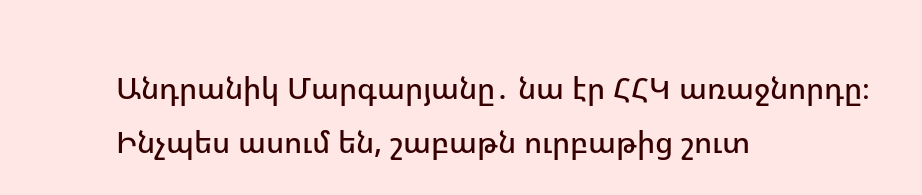Անդրանիկ Մարգարյանը․ նա էր ՀՀԿ առաջնորդը։
Ինչպես ասում են, շաբաթն ուրբաթից շուտ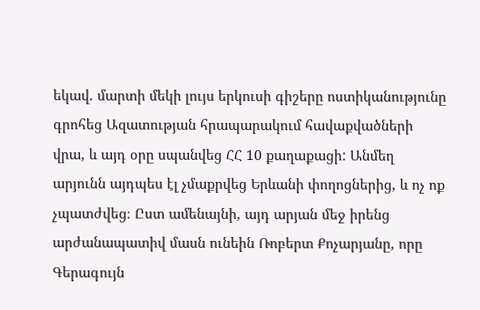եկավ. մարտի մեկի լույս երկուսի գիշերը ոստիկանությունը գրոհեց Ազատության հրապարակում հավաքվածների վրա, և այդ օրը սպանվեց ՀՀ 10 քաղաքացի: Անմեղ արյունն այդպես էլ չմաքրվեց Երևանի փողոցներից, և ոչ ոք չպատժվեց։ Ըստ ամենայնի, այդ արյան մեջ իրենց արժանապատիվ մասն ունեին Ռոբերտ Քոչարյանը, որը Գերագույն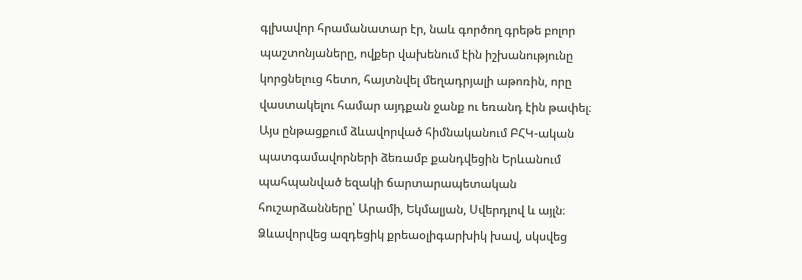գլխավոր հրամանատար էր, նաև գործող գրեթե բոլոր պաշտոնյաները, ովքեր վախենում էին իշխանությունը կորցնելուց հետո, հայտնվել մեղադրյալի աթոռին, որը վաստակելու համար այդքան ջանք ու եռանդ էին թափել։
Այս ընթացքում ձևավորված հիմնականում ԲՀԿ-ական պատգամավորների ձեռամբ քանդվեցին Երևանում պահպանված եզակի ճարտարապետական հուշարձանները՝ Արամի, Եկմալյան, Սվերդլով և այլն։ Ձևավորվեց ազդեցիկ քրեաօլիգարխիկ խավ, սկսվեց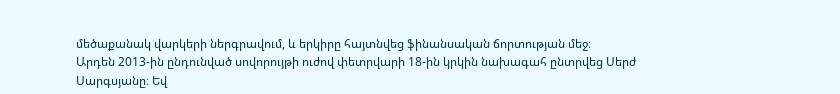մեծաքանակ վարկերի ներգրավում, և երկիրը հայտնվեց ֆինանսական ճորտության մեջ։
Արդեն 2013-ին ընդունված սովորույթի ուժով փետրվարի 18-ին կրկին նախագահ ընտրվեց Սերժ Սարգսյանը։ Եվ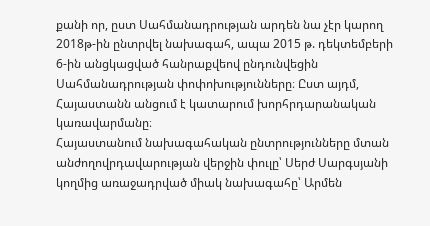քանի որ, ըստ Սահմանադրության արդեն նա չէր կարող 2018թ-ին ընտրվել նախագահ, ապա 2015 թ. դեկտեմբերի 6-ին անցկացված հանրաքվեով ընդունվեցին Սահմանադրության փոփոխությունները։ Ըստ այդմ, Հայաստանն անցում է կատարում խորհրդարանական կառավարմանը։
Հայաստանում նախագահական ընտրությունները մտան անժողովրդավարության վերջին փուլը՝ Սերժ Սարգսյանի կողմից առաջադրված միակ նախագահը՝ Արմեն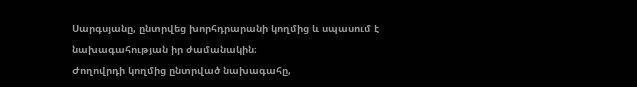Սարգսյանը, ընտրվեց խորհդրարանի կողմից և սպասում է նախագահության իր ժամանակին։
Ժողովրդի կողմից ընտրված նախագահը,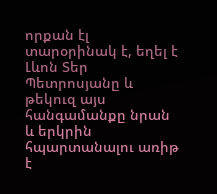որքան էլ տարօրինակ է, եղել է Լևոն Տեր Պետրոսյանը և թեկուզ այս հանգամանքը նրան և երկրին հպարտանալու առիթ է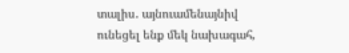տալիս․ այնուամենայնիվ ունեցել ենք մեկ նախագահ,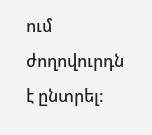ում ժողովուրդն է ընտրել: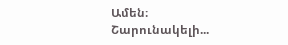Ամեն։
Շարունակելի...